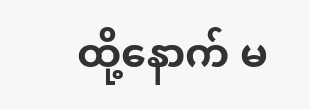ထို့နောက် မ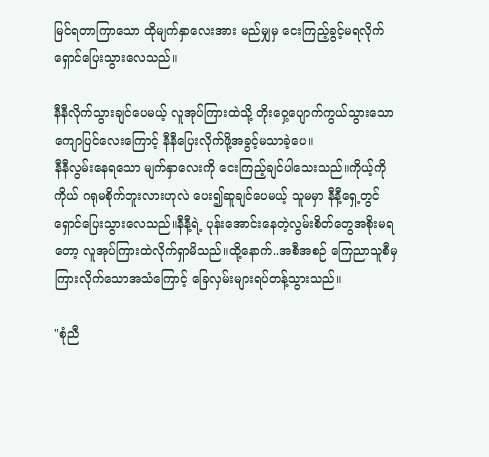မြင်ရတာကြာသော ထိုမျက်နှာလေးအား မည်မျှမှ ငေးကြည့်ခွင့်မရလိုက် ရှောင်ပြေးသွားလေသည်။

နီနီလိုက်သွားချင်ပေမယ့် လူအုပ်ကြားထဲသို့ တိုးဝှေ့ပျောက်ကွယ်သွားသော ကျောပြင်လေးကြောင့် နီနီပြေးလိုက်ဖို့အခွင့်မသာခဲ့ပေ။
နီနီလွမ်းနေရသော မျက်နှာလေးကို ငေးကြည့်ချင်ပါသေးသည်။ကိုယ့်ကိုကိုယ် ဂရုမစိုက်ဘူးလားဟုလဲ ပေး၍ဆူချင်ပေမယ့် သူမမှာ နီနီ့ရှေ့တွင်ရှောင်ပြေးသွားလေသည်။နီနီ့ရဲ့ ပုန်းအောင်းနေတဲ့လွမ်းစိတ်တွေအစိုးမရတော့ လူအုပ်ကြားထဲလိုက်ရှာမိသည်။ထို့နောက်..အစီအစဉ် ကြေညာသူစီမှကြားလိုက်သောအသံကြောင့် ခြေလှမ်းများရပ်တန့်သွားသည်။

"စုံညီ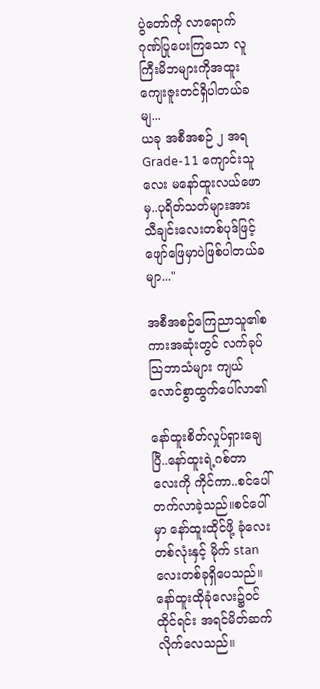ပွဲတော်ကို လာရောက်ဂုဏ်ပြုပေးကြသော လူကြီးမိဘများကိုအထူးကျေးဇူးတင်ရှိပါတယ်ခမျ...
ယခု အစီအစဉ် ၂ အရ Grade-11 ကျောင်းသူလေး မနော်ထူးလယ်ဖောမှ..ပုရိတ်သတ်များအား
သီချင်းလေးတစ်ပုဒ်ဖြင့်ဖျော်ဖြေမှာပဲဖြစ်ပါတယ်ခမျာ..."

အစီအစဉ်ကြေညာသူ၏စကားအဆုံးတွင် လက်ခုပ်သြဘာသံများ ကျယ်လောင်စွာထွက်ပေါ်လာ၏

နော်ထူးစိတ်လှုပ်ရှားချေပြီ..နော်ထူးရဲ့ဂစ်တာလေးကို ကိုင်ကာ..စင်ပေါ်တက်လာခဲ့သည်။စင်ပေါ်မှာ နော်ထူးထိုင်ဖို့ ခုံလေးတစ်လုံးနှင့် မိုက် stan လေးတစ်ခုရှိပေသည်။ နော်ထူးထိုခုံလေး၌ဝင်ထိုင်ရင်း အရင်မိတ်ဆက်လိုက်လေသည်။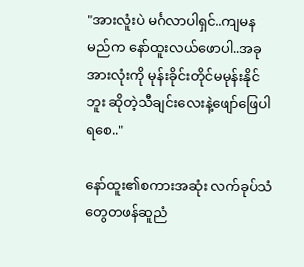"အားလူံးပဲ မင်္ဂလာပါရှင်..ကျမနမည်က နော်ထူးလယ်ဖောပါ..အခုအားလုံးကို မုန်းခိုင်းတိုင်မမုန်းနိုင်ဘူး ဆိုတဲ့သီချင်းလေးနဲ့ဖျော်ဖြေပါရစေ.."

နော်ထူး၏စကားအဆုံး လက်ခုပ်သံတွေတဖန်ဆူညံ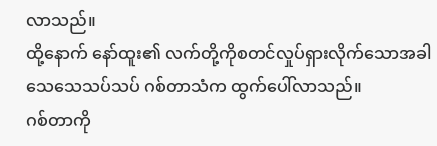လာသည်။
ထို့နောက် နော်ထူး၏ လက်တို့ကိုစတင်လှုပ်ရှားလိုက်သောအခါ
သေသေသပ်သပ် ဂစ်တာသံက ထွက်ပေါ်လာသည်။
ဂစ်တာကို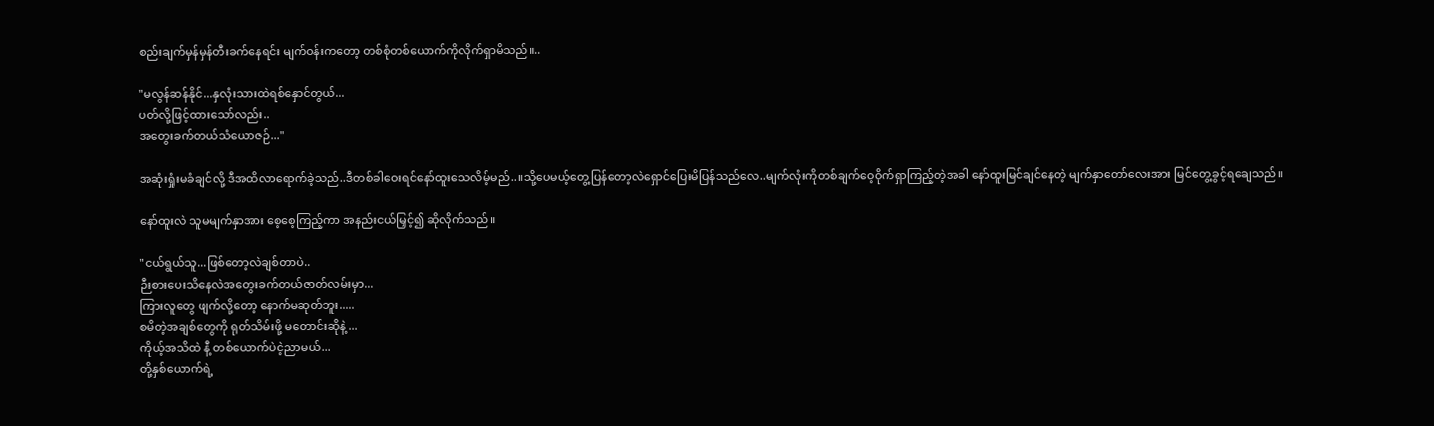စည်းချက်မှန်မှန်တီးခက်နေရင်း မျက်ဝန်းကတော့ တစ်စုံတစ်ယောက်ကိုလိုက်ရှာမိသည်။..

"မလွန်ဆန်နိုင်...နှလုံးသားထဲရစ်နှောင်တွယ်...
ပတ်လို့ဖြင့်ထားသော်လည်း..
အတွေးခက်တယ်သံယောဇဉ်..."

အဆုံးရှုံးမခံချင်လို့ ဒီအထိလာရောက်ခဲ့သည်..ဒီတစ်ခါဝေးရင်နော်ထူးသေလိမ့်မည်..။သို့ပေမယ့်တွေ့ပြန်တော့လဲရှောင်ပြေးမိပြန်သည်လေ..မျက်လုံးကိုတစ်ချက်ဝေ့ဝိုက်ရှာကြည့်တဲ့အခါ နော်ထူးမြင်ချင်နေတဲ့ မျက်နှာတော်လေးအား မြင်တွေ့ခွင့်ရချေသည်။

နော်ထူးလဲ သူမမျက်နှာအား စေ့စေ့ကြည့်ကာ အနည်းငယ်မြှင့်၍ ဆိုလိုက်သည်။

"ငယ်ရွယ်သူ...ဖြစ်တော့လဲချစ်တာပဲ..
ဉီးစားပေးသိနေလဲအတွေးခက်တယ်ဇာတ်လမ်းမှာ...
ကြားလူတွေ ဖျက်လို့တော့ နောက်မဆုတ်ဘူး.....
စမိတဲ့အချစ်တွေကို ရုတ်သိမ်းဖို့ မတောင်းဆိုနဲ့ ...
ကိုယ့်အသိထဲ နီ့ တစ်ယောက်ပဲငဲ့ညာမယ်...
တို့နှစ်ယောက်ရဲ့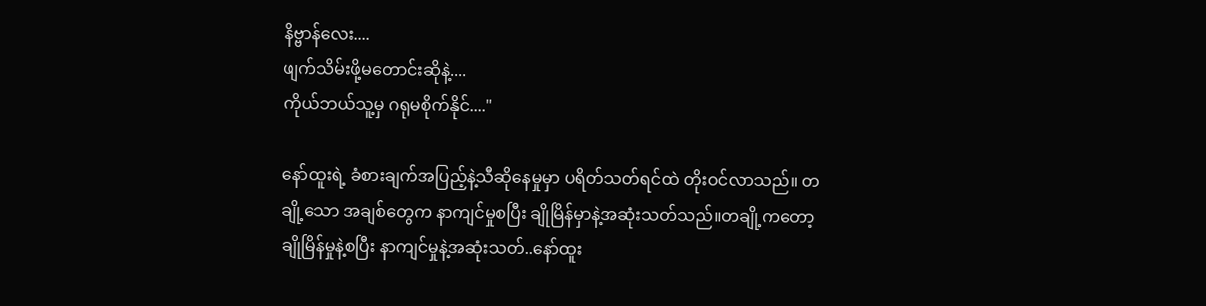နိဗ္ဗာန်လေး....
ဖျက်သိမ်းဖို့မတောင်းဆိုနဲ့....
ကိုယ်ဘယ်သူ့မှ ဂရုမစိုက်နိုင်...."

နော်ထူးရဲ့ ခံစားချက်အပြည့်နဲ့သီဆိုနေမှုမှာ ပရိတ်သတ်ရင်ထဲ တိုးဝင်လာသည်။ တချို့သော အချစ်တွေက နာကျင်မှုစပြီး ချိုမြိန်မှာနဲ့အဆုံးသတ်သည်။တချို့ကတော့ ချိုမြိန်မှုနဲ့စပြီး နာကျင်မှုနဲ့အဆုံးသတ်..နော်ထူး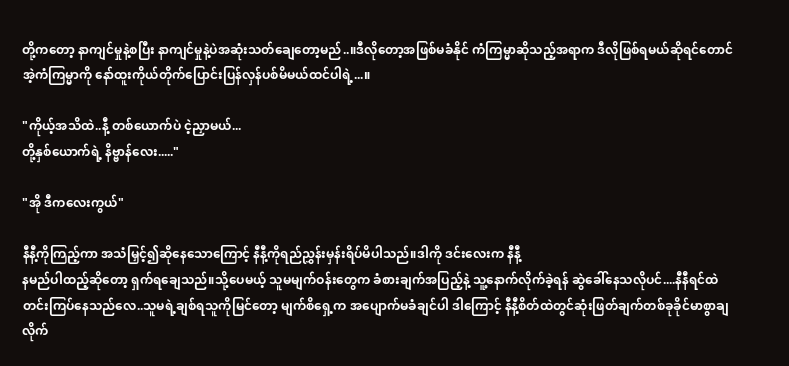တို့ကတော့ နာကျင်မှုနဲ့စပြီး နာကျင်မှုနဲ့ပဲအဆုံးသတ်ချေတော့မည်..။ဒီလိုတော့အဖြစ်မခံနိုင် ကံကြမ္မာဆိုသည့်အရာက ဒီလိုဖြစ်ရမယ်ဆိုရင်တောင် အဲ့ကံကြမ္မာကို နော်ထူးကိုယ်တိုက်ပြောင်းပြန်လှန်ပစ်မိမယ်ထင်ပါရဲ့...။

"ကိုယ့်အသိထဲ..နီ့ တစ်ယောက်ပဲ ငဲ့ညှာမယ်...
တို့နှစ်ယောက်ရဲ့ နိဗ္ဗာန်လေး....."

"အို ဒီကလေးကွယ်"

နီနီ့ကိုကြည့်ကာ အသံမြှင့်၍ဆိုနေသောကြောင့် နီနီ့ကိုရည်ညွှန်းမှန်းရိပ်မိပါသည်။ဒါကို ဒင်းလေးက နီနီ့
နမည်ပါထည့်ဆိုတော့ ရှက်ရချေသည်။သို့ပေမယ့် သူမမျက်ဝန်းတွေက ခံစားချက်အပြည့်နဲ့ သူ့နောက်လိုက်ခဲ့ရန် ဆွဲခေါ်နေသလိုပင်....နီနီရင်ထဲ တင်းကြပ်နေသည်လေ..သူမရဲ့ချစ်ရသူကိုမြင်တော့ မျက်စိရှေ့က အပျောက်မခံချင်ပါ ဒါကြောင့် နီနီ့စိတ်ထဲတွင်ဆုံးဖြတ်ချက်တစ်ခုခိုင်မာစွာချလိုက်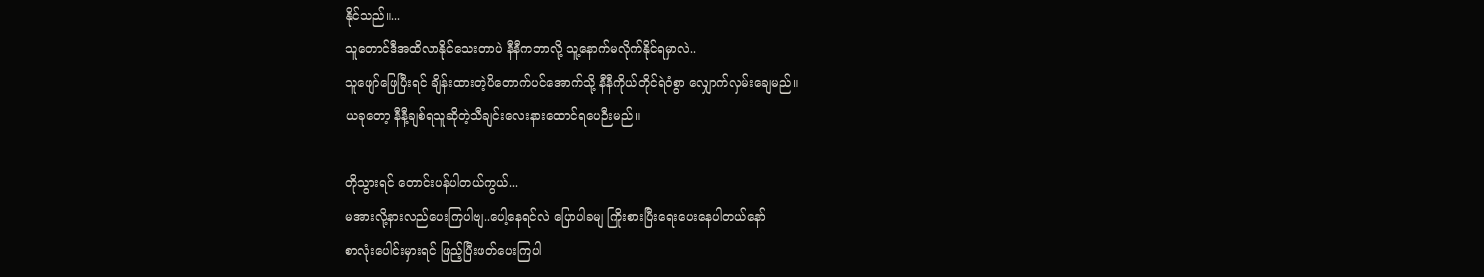နိုင်သည်။...
သူတောင်ဒီအထိလာနိုင်သေးတာပဲ နီနီကဘာလို့ သူ့နောက်မလိုက်နိုင်ရမှာလဲ..
သူဖျော်ဖြေပြီးရင် ချိန်းထားတဲ့ပိတောက်ပင်အောက်သို့ နီနီကိုယ်တိုင်ရဲဝံစွာ လျှောက်လှမ်းချေမည်။
ယခုတော့ နီနီ့ချစ်ရသူဆိုတဲ့သီချင်းလေးနားထောင်ရပေဉီးမည်။

တိုသွားရင် တောင်းပန်ပါတယ်ကွယ်...
မအားလို့နားလည်ပေးကြပါဗျ..ပေါ့နေရင်လဲ ပြောပါခမျ ကြိုးစားပြီးရေးပေးနေပါတယ်နော်
စာလုံးပေါင်းမှားရင် ဖြည့်ပြီးဖတ်ပေးကြပါ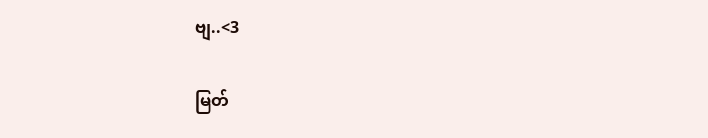ဗျ..<3

မြတ်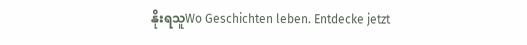နိုးရသူWo Geschichten leben. Entdecke jetzt